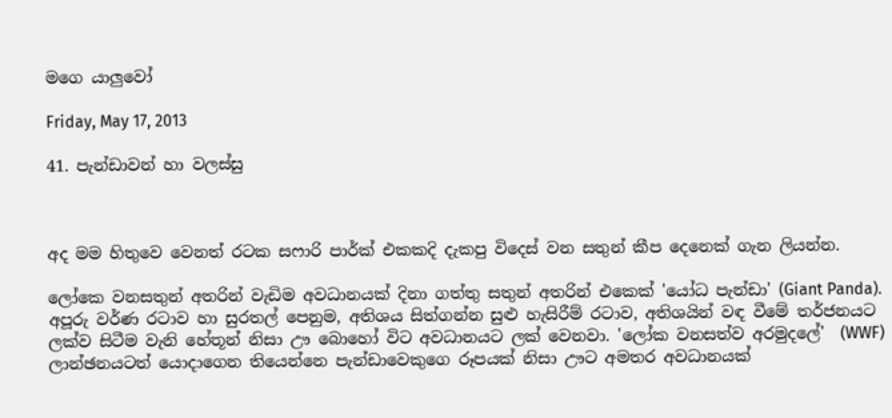මගෙ යාලුවෝ

Friday, May 17, 2013

41. පැන්ඩාවන් හා වලස්සු



අද මම හිතුවෙ වෙනත් රටක සෆාරි පාර්ක් එකකදි දැකපු විදෙස් වන සතුන් කීප දෙනෙක් ගැන ලියන්න.

ලෝකෙ වනසතුන් අතරින් වැඩිම අවධානයක් දිනා ගත්තු සතුන් අතරින් එකෙක් 'යෝධ පැන්ඩා' (Giant Panda). අපූරු වර්ණ රටාව හා සුරතල් පෙනුම, අතිශය සිත්ගන්න සුළු හැසිරීම් රටාව, අතිශයින් වඳ වීමේ තර්ජනයට ලක්ව සිටීම වැනි හේතූන් නිසා ඌ බොහෝ විට අවධානයට ලක් වෙනවා. 'ලෝක වනසත්ව අරමුදලේ'  (WWF) ලාන්ඡනයටත් යොදාගෙන තියෙන්නෙ පැන්ඩාවෙකුගෙ රූපයක් නිසා ඌට අමතර අවධානයක්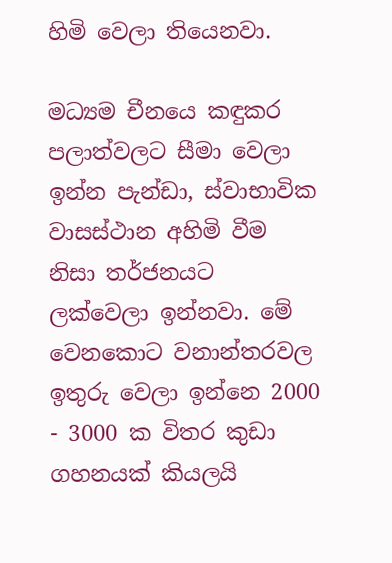හිමි වෙලා තියෙනවා.

මධ්‍යම චීනයෙ කඳුකර පලාත්වලට සීමා වෙලා ඉන්න පැන්ඩා, ස්වාභාවික වාසස්ථාන අහිමි වීම නිසා තර්ජනයට ලක්වෙලා ඉන්නවා. මේ වෙනකොට වනාන්තරවල ඉතුරු වෙලා ඉන්නෙ 2000 - 3000 ක විතර කුඩා ගහනයක් කියලයි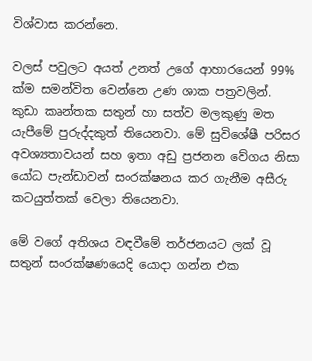විශ්වාස කරන්නෙ.

වලස් පවුලට අයත් උනත් උගේ ආහාරයෙන් 99% ක්ම සමන්විත වෙන්නෙ උණ ශාක පත්‍රවලින්. කුඩා කෘන්තක සතුන් හා සත්ව මලකුණු මත යැපීමේ පුරුද්දකුත් තියෙනවා. මේ සුවිශේෂී පරිසර අවශ්‍යතාවයන් සහ ඉතා අඩු ප්‍රජනන වේගය නිසා යෝධ පැන්ඩාවන් සංරක්ෂනය කර ගැනීම අසීරු කටයුත්තක් වෙලා තියෙනවා.

මේ වගේ අතිශය වඳවීමේ තර්ජනයට ලක් වූ සතුන් සංරක්ෂණයෙදි යොදා ගන්න එක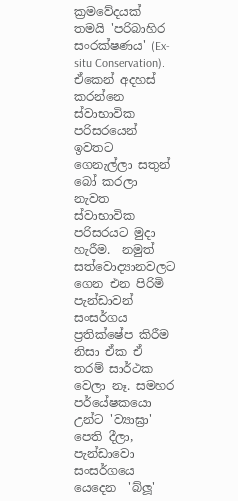ක්‍රමවේදයක් තමයි 'පරිබාහිර සංරක්ෂණය' (Ex-situ Conservation). ඒකෙන් අදහස් කරන්නෙ ස්වාභාවික පරිසරයෙන් ඉවතට ගෙනැල්ලා සතුන් බෝ කරලා නැවත ස්වාභාවික පරිසරයට මුදා හැරීම.  නමුත් සත්වොද්‍යානවලට ගෙන එන පිරිමි පැන්ඩාවන් සංසර්ගය ප්‍රතික්ෂේප කිරීම නිසා ඒක ඒ තරම් සාර්ථක වෙලා නෑ. සමහර පර්යේෂකයො උන්ට 'ව්‍යාඝ්‍රා' පෙති දීලා, පැන්ඩාවො සංසර්ගයෙ යෙදෙන  'බ්ලූ'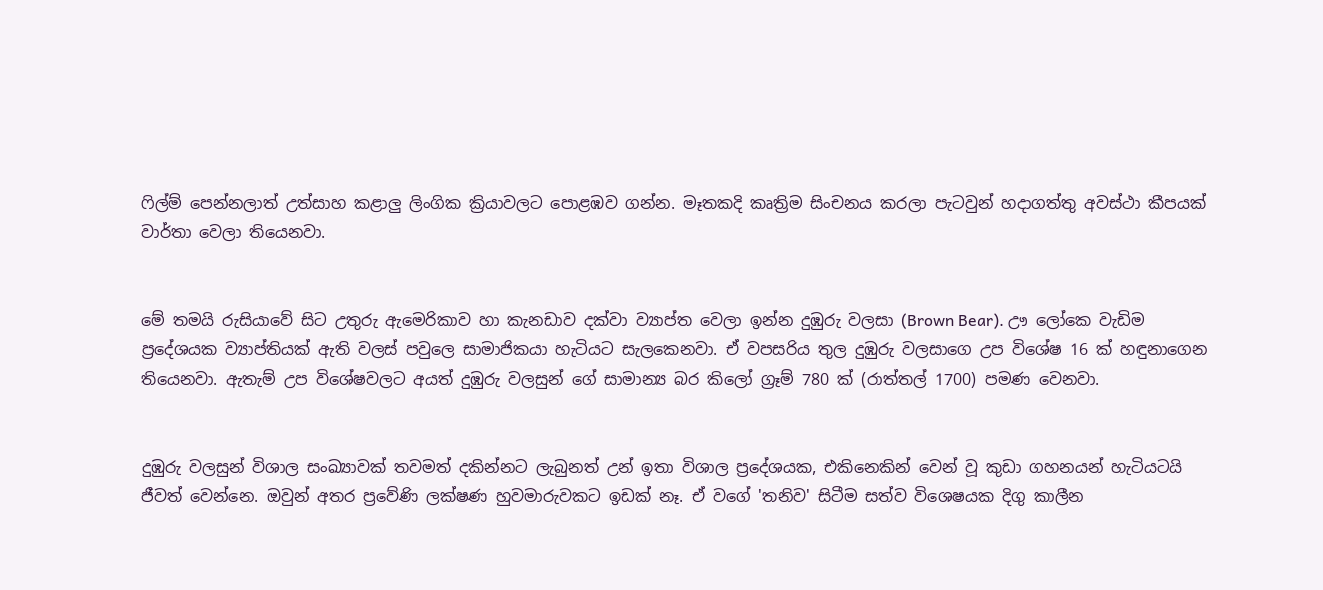ෆිල්ම් පෙන්නලාත් උත්සාහ කළාලු ලිංගික ක්‍රියාවලට පොළඹව ගන්න. මෑතකදි කෘත්‍රිම සිංචනය කරලා පැටවුන් හදාගත්තු අවස්ථා කීපයක් වාර්තා වෙලා තියෙනවා.


මේ තමයි රුසියාවේ සිට උතුරු ඇමෙරිකාව හා කැනඩාව දක්වා ව්‍යාප්ත වෙලා ඉන්න දුඹුරු වලසා (Brown Bear). ඌ ලෝකෙ වැඩිම ප්‍රදේශයක ව්‍යාප්තියක් ඇති වලස් පවුලෙ සාමාජිකයා හැටියට සැලකෙනවා. ඒ වපසරිය තුල දුඹුරු වලසාගෙ උප විශේෂ 16 ක් හඳුනාගෙන තියෙනවා. ඇතැම් උප විශේෂවලට අයත් දුඹුරු වලසුන් ගේ සාමාන්‍ය බර කිලෝ ග්‍රෑම් 780 ක් (රාත්තල් 1700) පමණ වෙනවා.


දුඹුරු වලසුන් විශාල සංඛ්‍යාවක් තවමත් දකින්නට ලැබුනත් උන් ඉතා විශාල ප්‍රදේශයක, එකිනෙකින් වෙන් වූ කුඩා ගහනයන් හැටියටයි ජීවත් වෙන්නෙ. ඔවුන් අතර ප්‍රවේණි ලක්ෂණ හුවමාරුවකට ඉඩක් නෑ. ඒ වගේ 'තනිව' සිටීම සත්ව විශෙෂයක දිගු කාලීන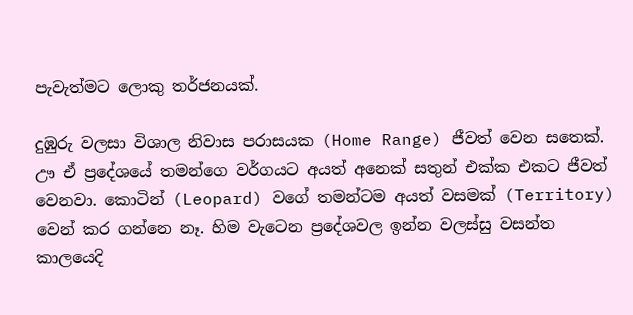පැවැත්මට ලොකු තර්ජනයක්.

දුඹුරු වලසා විශාල නිවාස පරාසයක (Home Range) ජීවත් වෙන සතෙක්. ඌ ඒ ප්‍රදේශයේ තමන්ගෙ වර්ගයට අයත් අනෙක් සතුන් එක්ක එකට ජීවත් වෙනවා. කොටින් (Leopard) වගේ තමන්ටම අයත් වසමක් (Territory) වෙන් කර ගන්නෙ නෑ. හිම වැටෙන ප්‍රදේශවල ඉන්න වලස්සු වසන්ත කාලයෙදි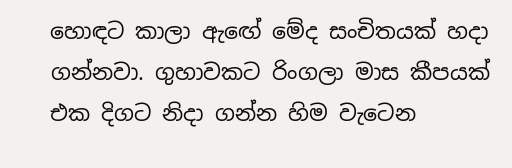හොඳට කාලා ඇඟේ මේද සංචිතයක් හදා ගන්නවා. ගුහාවකට රිංගලා මාස කීපයක් එක දිගට නිදා ගන්න හිම වැටෙන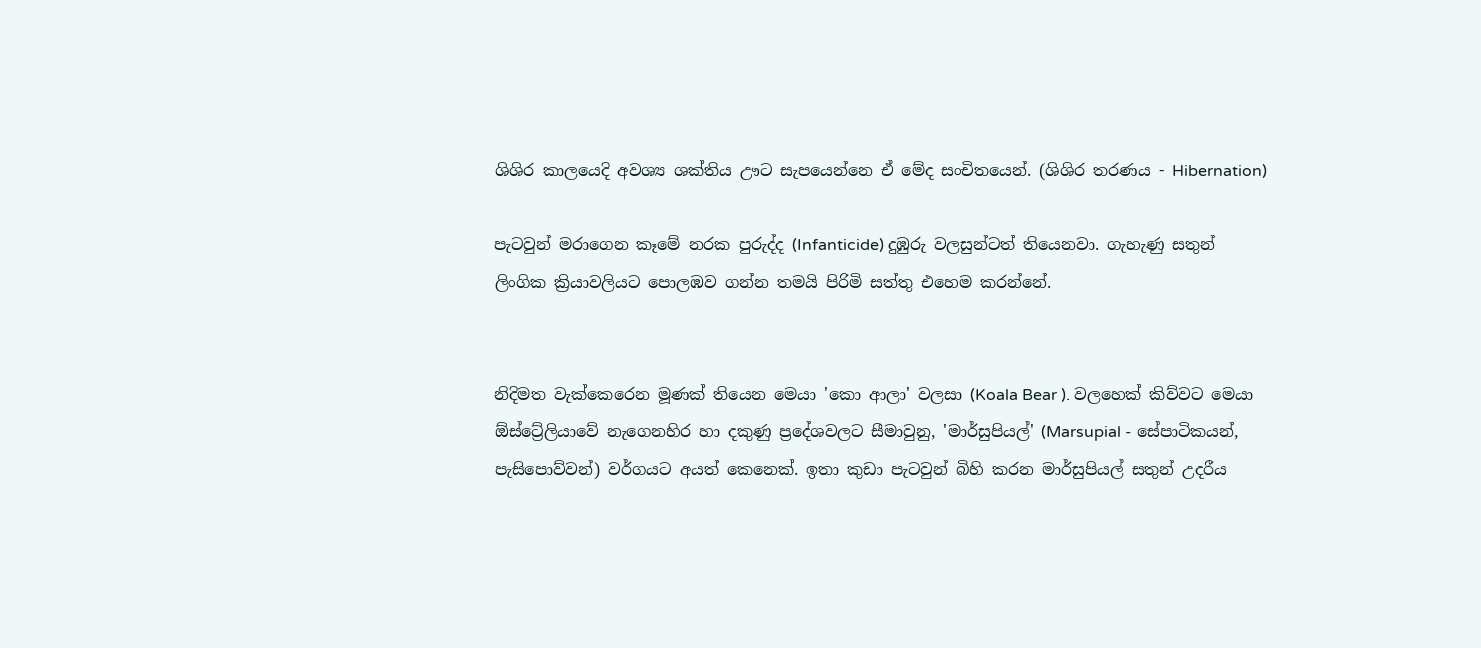ශිශිර කාලයෙදි අවශ්‍ය ශක්තිය ඌට සැපයෙන්නෙ ඒ මේද සංචිතයෙන්. (ශිශිර තරණය - Hibernation)

පැටවුන් මරාගෙන කෑමේ නරක පුරුද්ද (Infanticide) දුඹුරු වලසුන්ටත් තියෙනවා. ගැහැණු සතුන් ලිංගික ක්‍රියාවලියට පොලඹව ගන්න තමයි පිරිමි සත්තු එහෙම කරන්නේ.


නිදිමත වැක්කෙරෙන මූණක් තියෙන මෙයා 'කො ආලා' වලසා (Koala Bear ). වලහෙක් කිව්වට මෙයා ඕස්ට්‍රේලියාවේ නැගෙනහිර හා දකුණු ප්‍රදේශවලට සීමාවුනු, 'මාර්සුපියල්' (Marsupial - සේපාටිකයන්, පැසිපොව්වන්) වර්ගයට අයත් කෙනෙක්. ඉතා කුඩා පැටවුන් බිහි කරන මාර්සුපියල් සතුන් උදරීය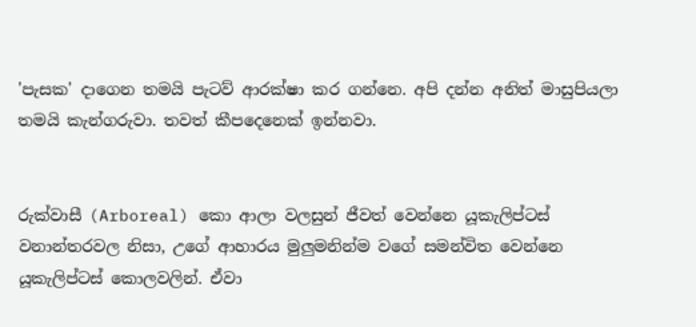'පැසක' දාගෙන තමයි පැටව් ආරක්ෂා කර ගන්නෙ. අපි දන්න අනිත් මාසුපියලා තමයි කැන්ගරුවා. තවත් කීපදෙනෙක් ඉන්නවා.


රුක්වාසී (Arboreal) කො ආලා වලසුන් ජීවත් වෙන්නෙ යූකැලිප්ටස් වනාන්තරවල නිසා, උගේ ආහාරය මුලුමනින්ම වගේ සමන්විත වෙන්නෙ යූකැලිප්ටස් කොලවලින්. ඒවා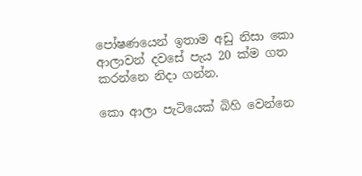පෝෂණයෙන් ඉතාම අඩු නිසා කො ආලාවන් දවසේ පැය 20 ක්ම ගත කරන්නෙ නිදා ගන්න.

කො ආලා පැටියෙක් බිහි වෙන්නෙ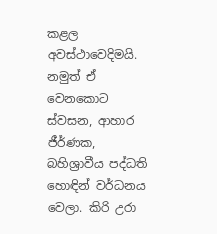කළල අවස්ථාවෙදිමයි. නමුත් ඒ වෙනකොට ස්වසන, ආහාර ජීර්ණක, බහිශ්‍රාවීය පද්ධති හොඳින් වර්ධනය වෙලා. කිරි උරා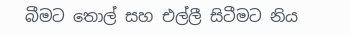බීමට තොල් සහ එල්ලී සිටීමට නිය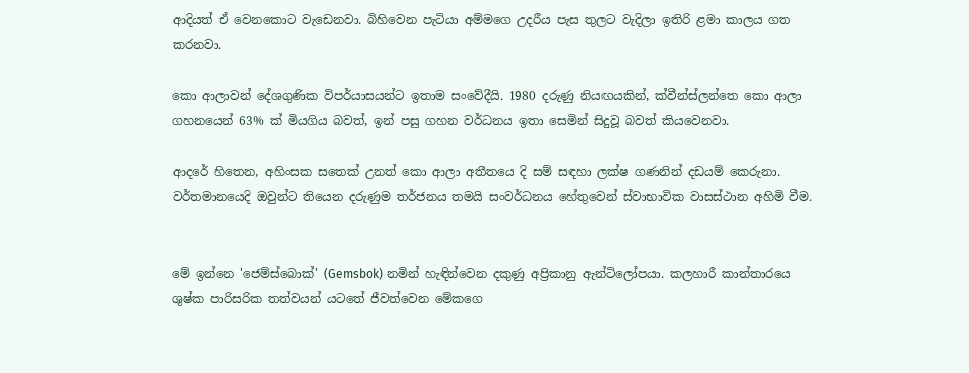ආදියත් ඒ වෙනකොට වැඩෙනවා. බිහිවෙන පැටියා අම්මගෙ උදරීය පැස තුලට වැදිලා ඉතිරි ළමා කාලය ගත කරනවා.

කො ආලාවන් දේශගුණික විපර්යාසයන්ට ඉතාම සංවේදීයි. 1980 දරුණු නියඟයකින්, ක්වීන්ස්ලන්තෙ කො ආලා ගහනයෙන් 63% ක් මියගිය බවත්, ඉන් පසු ගහන වර්ධනය ඉතා සෙමින් සිදුවූ බවත් කියවෙනවා.

ආදරේ හිතෙන, අහිංසක සතෙක් උනත් කො ආලා අතීතයෙ දි සම් සඳහා ලක්ෂ ගණනින් දඩයම් කෙරුනා. වර්තමානයෙදි ඔවුන්ට තියෙන දරුණුම තර්ජනය තමයි සංවර්ධනය හේතුවෙන් ස්වාභාවික වාසස්ථාන අහිමි වීම.


මේ ඉන්නෙ 'ජෙම්ස්බොක්' (Gemsbok) නමින් හැඳින්වෙන දකුණු අප්‍රිකානු ඇන්ටිලෝපයා. කලහාරී කාන්තාරයෙ ශුෂ්ක පාරිසරික තත්වයන් යටතේ ජීවත්වෙන මේකගෙ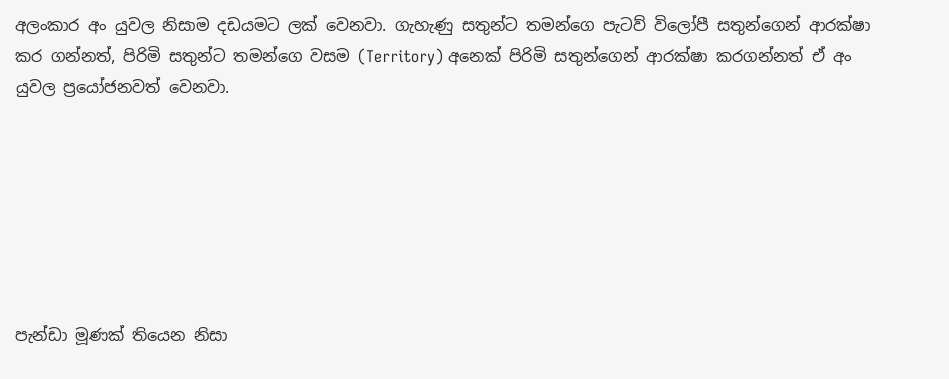අලංකාර අං යුවල නිසාම දඩයමට ලක් වෙනවා. ගැහැණු සතුන්ට තමන්ගෙ පැටව් විලෝපී සතුන්ගෙන් ආරක්ෂා කර ගන්නත්, පිරිමි සතුන්ට තමන්ගෙ වසම (Territory) අනෙක් පිරිමි සතුන්ගෙන් ආරක්ෂා කරගන්නත් ඒ අං යුවල ප්‍රයෝජනවත් වෙනවා.







පැන්ඩා මූණක් තියෙන නිසා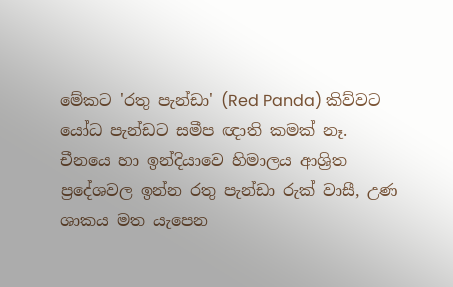මේකට 'රතු පැන්ඩා' (Red Panda) කිව්වට යෝධ පැන්ඩට සමීප ඥාති කමක් නෑ. චීනයෙ හා ඉන්දියාවෙ හිමාලය ආශ්‍රිත ප්‍රදේශවල ඉන්න රතු පැන්ඩා රුක් වාසී, උණ ශාකය මත යැපෙන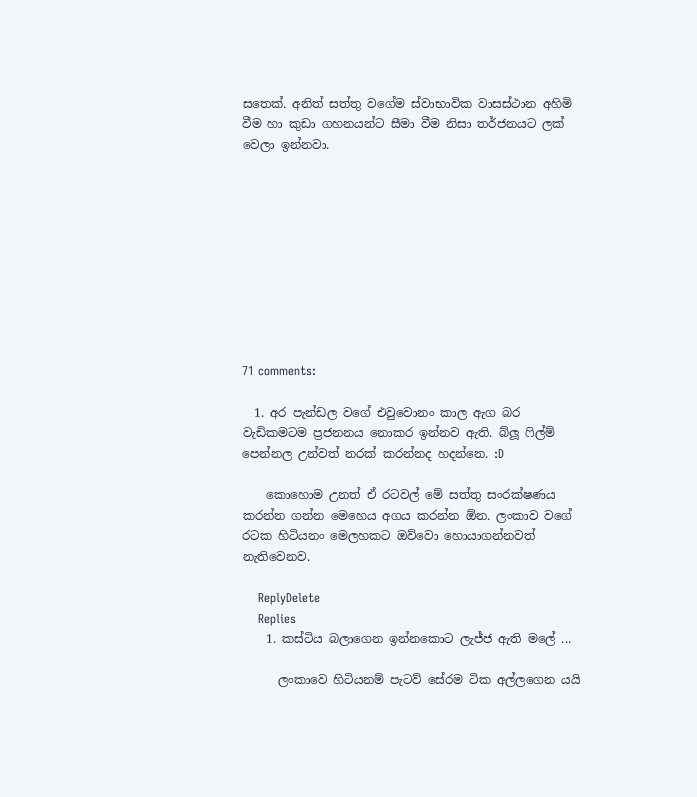සතෙක්. අනිත් සත්තු වගේම ස්වාභාවික වාසස්ථාන අහිමි වීම හා කුඩා ගහනයන්ට සීමා වීම නිසා තර්ජනයට ලක් වෙලා ඉන්නවා.










71 comments:

  1. අර පැන්ඩල වගේ එවුවොනං කාල ඇග බර වැඩිකමටම ප්‍රජනනය නොකර ඉන්නව ඇති. බ්ලූ ෆිල්ම් පෙන්නල උන්වත් නරක් කරන්නද හදන්නෙ. :D

    කොහොම උනත් ඒ රටවල් මේ සත්තු සංරක්ෂණය කරන්න ගන්න මෙහෙය අගය කරන්න ඕන. ලංකාව වගේ රටක හිටියනං මෙලහකට ඔව්වො හොයාගන්නවත් නැතිවෙනව.

    ReplyDelete
    Replies
    1. කස්ටිය බලාගෙන ඉන්නකොට ලැජ්ජ ඇති මලේ ...

      ලංකාවෙ හිටියනම් පැටව් සේරම ටික අල්ලගෙන යයි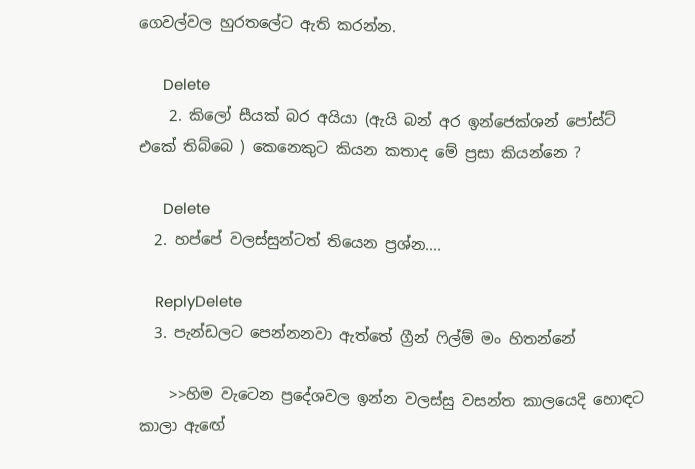ගෙවල්වල හුරතලේට ඇති කරන්න.

      Delete
    2. කිලෝ සීයක් බර අයියා (ඇයි බන් අර ඉන්ජෙක්ශන් පෝස්ට් එකේ තිබ්බෙ ) කෙනෙකුට කියන කතාද මේ ප්‍රසා කියන්නෙ ?

      Delete
  2. හප්පේ වලස්සුන්ටත් තියෙන ප්‍රශ්න....

    ReplyDelete
  3. පැන්ඩලට පෙන්නනවා ඇත්තේ ග්‍රීන් ‍ෆිල්ම් මං හිතන්නේ

    >>හිම වැටෙන ප්‍රදේශවල ඉන්න වලස්සු වසන්ත කාලයෙදි හොඳට කාලා ඇඟේ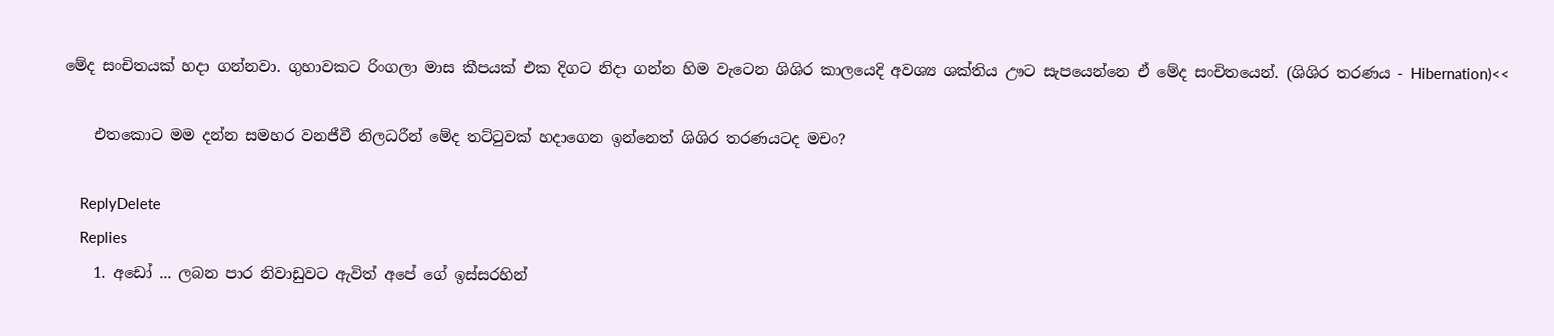මේද සංචිතයක් හදා ගන්නවා. ගුහාවකට රිංගලා මාස කීපයක් එක දිගට නිදා ගන්න හිම වැටෙන ශිශිර කාලයෙදි අවශ්‍ය ශක්තිය ඌට සැපයෙන්නෙ ඒ මේද සංචිතයෙන්. (ශිශිර තරණය - Hibernation)<<

    එතකොට මම දන්න සමහර වනජීවී නිලධරීන් මේද තට්‍ටුවක් හදාගෙන ඉන්නෙත් ශිශිර තරණයටද මචං?

    ReplyDelete
    Replies
    1. අඩෝ ... ලබන පාර නිවාඩුවට ඇවිත් අපේ ගේ ඉස්සරහින්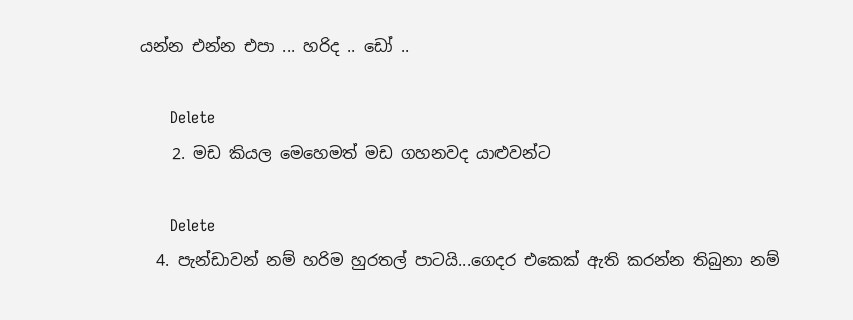යන්න එන්න එපා ... හරිද .. ඩෝ ..

      Delete
    2. මඩ කියල මෙහෙමත් මඩ ගහනවද යාළුවන්ට

      Delete
  4. පැන්ඩාවන් නම් හරිම හුරතල් පාටයි...ගෙදර එකෙක් ඇති කරන්න තිබුනා නම්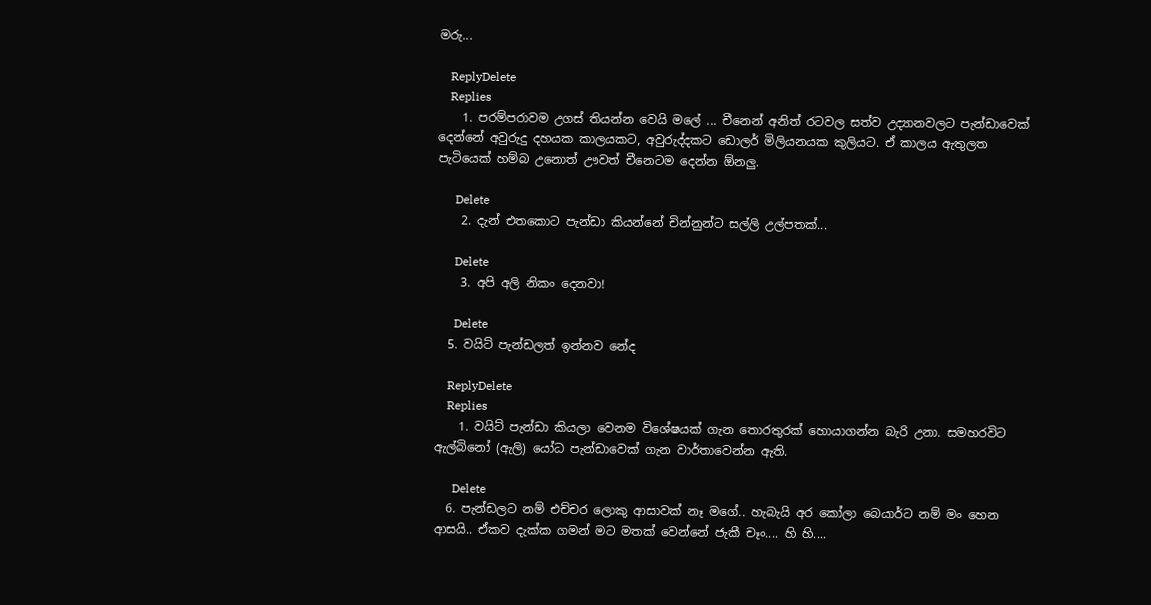මරු...

    ReplyDelete
    Replies
    1. පරම්පරාවම උගස් තියන්න වෙයි මලේ ... චීනෙන් අනිත් රටවල සත්ව උද්‍යානවලට පැන්ඩාවෙක් දෙන්නේ අවුරුදු දහයක කාලයකට, අවුරුද්දකට ඩොලර් මිලියනයක කුලියට. ඒ කාලය ඇතුලත පැටියෙක් හම්බ උනොත් ඌවත් චීනෙටම දෙන්න ඕනලු.

      Delete
    2. දැන් එතකොට පැන්ඩා කියන්නේ චින්නුන්ට සල්ලි උල්පතක්...

      Delete
    3. අපි අලි නිකං දෙනවා!

      Delete
  5. වයිට් පැන්ඩලත් ඉන්නව නේද

    ReplyDelete
    Replies
    1. වයිට් පැන්ඩා කියලා වෙනම විශේෂයක් ගැන තොරතුරක් හොයාගන්න බැරි උනා. සමහරවිට ඇල්බිනෝ (ඇලි) යෝධ පැන්ඩාවෙක් ගැන වාර්තාවෙන්න ඇති.

      Delete
  6. පැන්ඩලට නම් එච්චර ලොකු ආසාවක් නෑ මගේ.. හැබැයි අර කෝලා බෙයාර්ට නම් මං හෙන ආසයි.. ඒකව දැක්ක ගමන් මට මතක් වෙන්නේ ජැකී චෑං.... හි හි....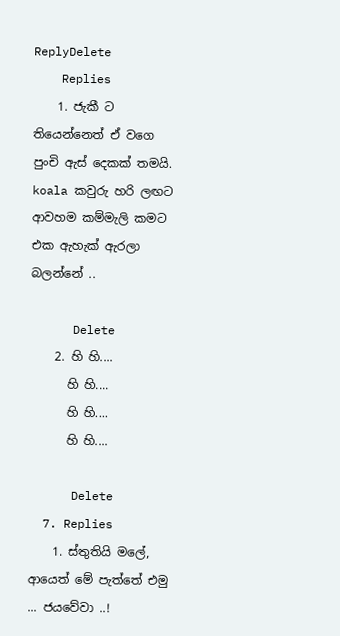ReplyDelete
    Replies
    1. ජැකී ට තියෙන්නෙත් ඒ වගෙ පුංචි ඇස් දෙකක් තමයි. koala කවුරු හරි ලඟට ආවහම කම්මැලි කමට එක ඇහැක් ඇරලා බලන්නේ ..

      Delete
    2. හි හි....
      හි හි....
      හි හි....
      හි හි....

      Delete
  7. Replies
    1. ස්තුතියි මලේ, ආයෙත් මේ පැත්තේ එමු ... ජයවේවා ..!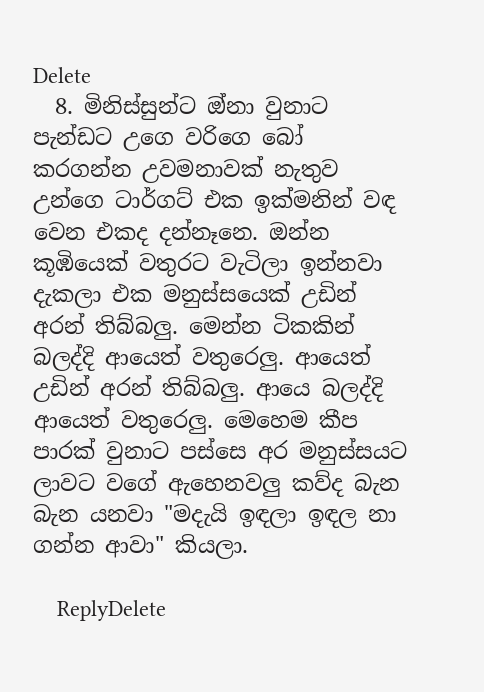Delete
  8. මිනිස්සුන්ට ඔ්නා වුනාට පැන්ඩට උගෙ වරිගෙ බෝ කරගන්න උවමනාවක් නැතුව උන්ගෙ ටාර්ගට් එක ඉක්මනින් වඳ වෙන එකද දන්නෑනෙ. ඔන්න කූඹියෙක් වතුරට වැටිලා ඉන්නවා දැකලා එක මනුස්සයෙක් උඩින් අරන් තිබ්බලු. මෙන්න ටිකකින් බලද්දි ආයෙත් වතුරෙලු. ආයෙත් උඩින් අරන් තිබ්බලු. ආයෙ බලද්දි ආයෙත් වතුරෙලු. මෙහෙම කීප පාරක් වුනාට පස්සෙ අර මනුස්සයට ලාවට වගේ ඇහෙනවලු කව්ද බැන බැන යනවා "මදැයි ඉඳලා ඉඳල නා ගන්න ආවා" කියලා.

    ReplyDelete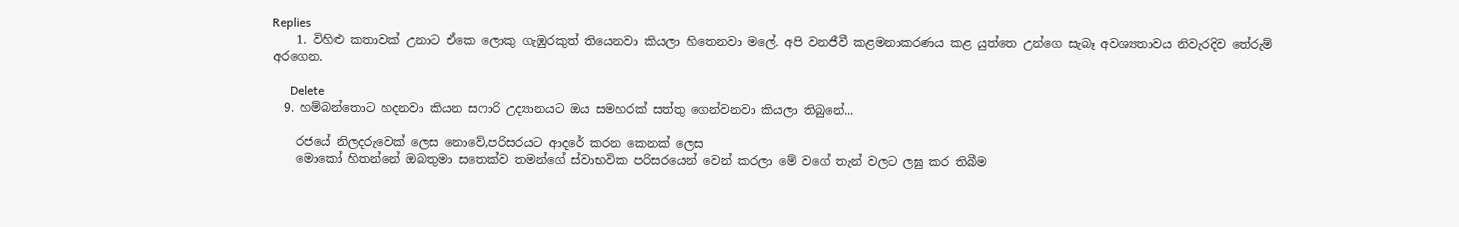Replies
    1. විහිළු කතාවක් උනාට ඒකෙ ලොකු ගැඹුරකුත් තියෙනවා කියලා හිතෙනවා මලේ. අපි වනජීවී කළමනාකරණය කළ යුත්තෙ උන්ගෙ සැබෑ අවශ්‍යතාවය නිවැරදිව තේරුම් අරගෙන.

      Delete
  9. හම්බන්තොට හදනවා කියන සෆාරි උද්‍යානයට ඔය සමහරක් සත්තු ගෙන්වනවා කියලා තිබුනේ...

    රජයේ නිලදරුවෙක් ලෙස නොවේ,පරිසරයට ආදරේ කරන කෙනක් ලෙස
    මොකෝ හිතන්නේ ඔබතුමා සතෙක්ව තමන්ගේ ස්වාභවික පරිසරයෙන් වෙන් කරලා මේ වගේ තැන් වලට ලඝු කර තිබීම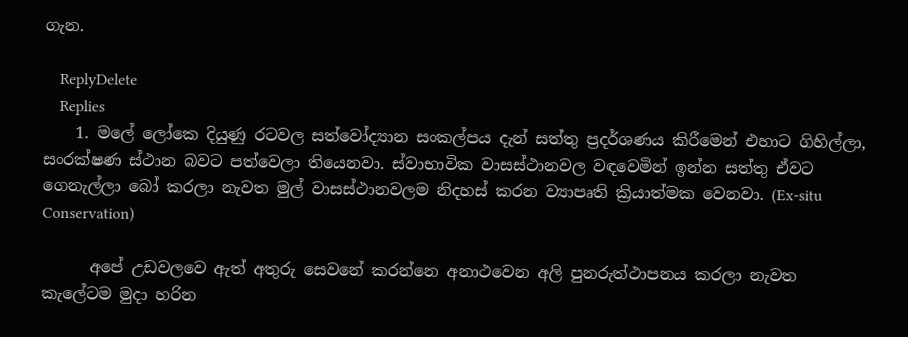ගැන.

    ReplyDelete
    Replies
    1. මලේ ලෝකෙ දියුණු රටවල සත්වෝද්‍යාන සංකල්පය දැන් සත්තු ප්‍රදර්ශණය කිරීමෙන් එහාට ගිහිල්ලා, සංරක්ෂණ ස්ථාන බවට පත්වෙලා තියෙනවා. ස්වාභාවික වාසස්ථානවල වඳවෙමින් ඉන්න සත්තු ඒවට ගෙනැල්ලා බෝ කරලා නැවත මුල් වාසස්ථානවලම නිදහස් කරන ව්‍යාපෘති ක්‍රියාත්මක වෙනවා. (Ex-situ Conservation)

      අපේ උඩවලවෙ ඇත් අතුරු සෙවනේ කරන්නෙ අනාථවෙන අලි පුනරුත්ථාපනය කරලා නැවත කැලේටම මුදා හරින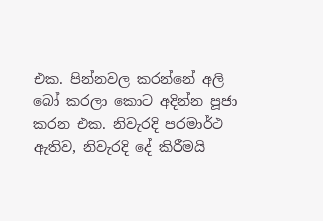එක. පින්නවල කරන්නේ අලි බෝ කරලා කොට අදින්න පූජා කරන එක. නිවැරදි පරමාර්ථ ඇතිව, නිවැරදි දේ කිරීමයි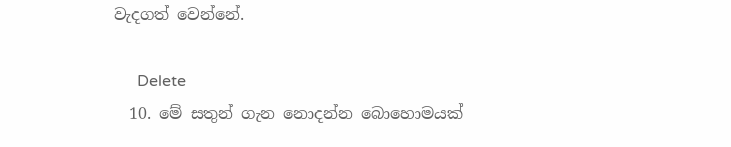වැදගත් වෙන්නේ.

      Delete
  10. මේ සතුන් ගැන නොදන්න බොහොමයක්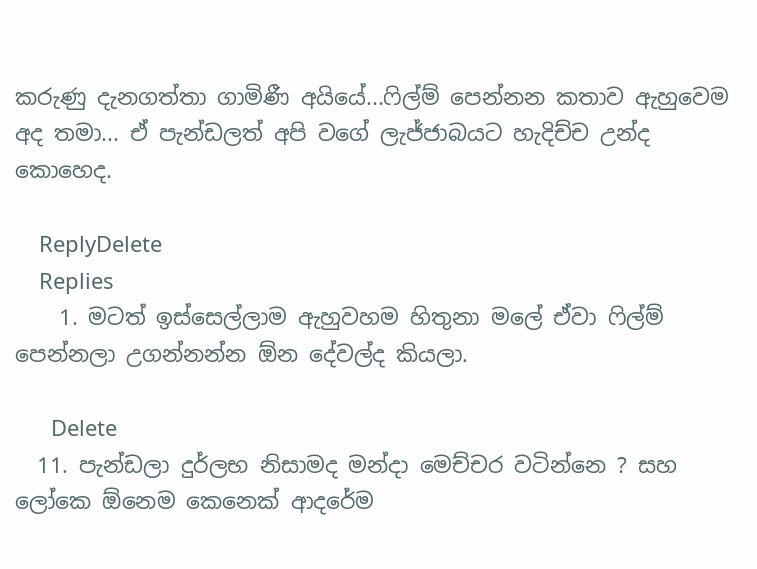කරුණු දැනගත්තා ගාමිණී අයියේ...ෆිල්ම් පෙන්නන කතාව ඇහුවෙම අද තමා... ඒ පැන්ඩලත් අපි වගේ ලැජ්ජාබයට හැදිච්ච උන්ද කොහෙද.

    ReplyDelete
    Replies
    1. මටත් ඉස්සෙල්ලාම ඇහුවහම හිතුනා මලේ ඒවා ‍ෆිල්ම් පෙන්නලා උගන්නන්න ඕන දේවල්ද කියලා.

      Delete
  11. පැන්ඩලා දුර්ලභ නිසාමද මන්දා මෙච්චර වටින්නෙ ? සහ ලෝකෙ ඕනෙම කෙනෙක් ආදරේම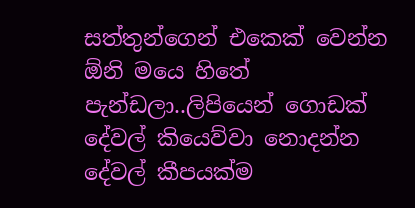සත්තුන්ගෙන් එකෙක් වෙන්න ඕනි මයෙ හිතේ පැන්ඩලා..ලිපියෙන් ගොඩක් දේවල් කියෙව්වා නොදන්න දේවල් කීපයක්ම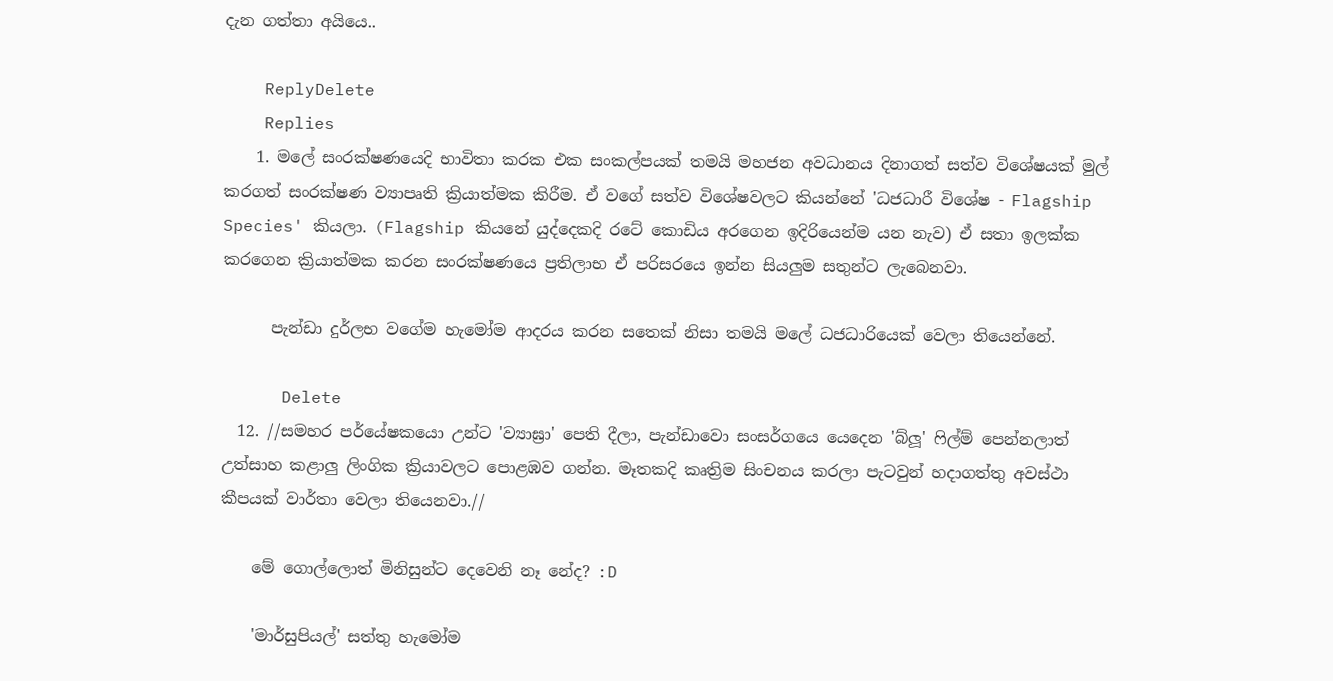දැන ගත්තා අයියෙ..

    ReplyDelete
    Replies
    1. මලේ සංරක්ෂණයෙදි භාවිතා කරක එක සංකල්පයක් තමයි මහජන අවධානය දිනාගත් සත්ව විශේෂයක් මුල් කරගත් සංරක්ෂණ ව්‍යාපෘති ක්‍රියාත්මක කිරීම. ඒ වගේ සත්ව විශේෂවලට කියන්නේ 'ධජධාරී විශේෂ - Flagship Species' කියලා. (Flagship කියනේ යුද්දෙකදි රටේ කොඩිය අරගෙන ඉදිරියෙන්ම යන නැව) ඒ සතා ඉලක්ක කරගෙන ක්‍රියාත්මක කරන සංරක්ෂණයෙ ප්‍රතිලාභ ඒ පරිසරයෙ ඉන්න සියලුම සතුන්ට ලැබෙනවා.

      පැන්ඩා දුර්ලභ වගේම හැමෝම ආදරය කරන සතෙක් නිසා තමයි මලේ ධජධාරියෙක් වෙලා තියෙන්නේ.

      Delete
  12. //සමහර පර්යේෂකයො උන්ට 'ව්‍යාඝ්‍රා' පෙති දීලා, පැන්ඩාවො සංසර්ගයෙ යෙදෙන 'බ්ලූ' ෆිල්ම් පෙන්නලාත් උත්සාහ කළාලු ලිංගික ක්‍රියාවලට පොළඹව ගන්න. මෑතකදි කෘත්‍රිම සිංචනය කරලා පැටවුන් හදාගත්තු අවස්ථා කීපයක් වාර්තා වෙලා තියෙනවා.//

    මේ ගොල්ලොත් මිනිසුන්ට දෙවෙනි නෑ නේද? :D

    'මාර්සුපියල්' සත්තු හැමෝම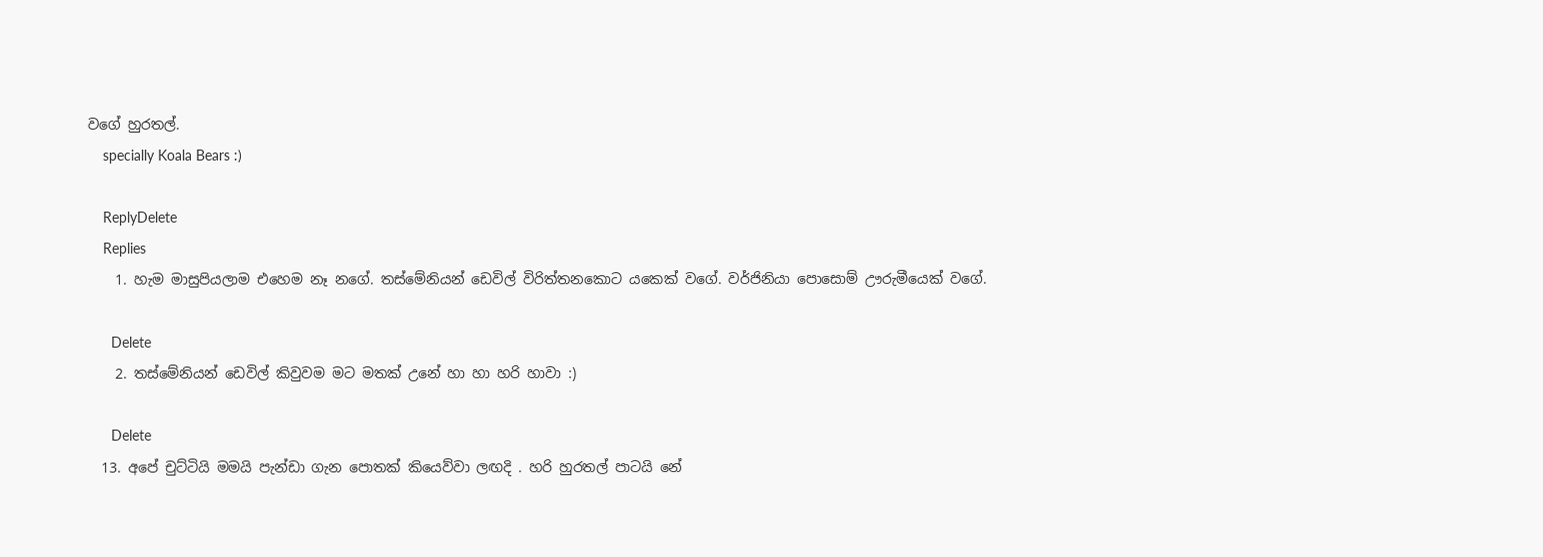වගේ හුරතල්.
    specially Koala Bears :)

    ReplyDelete
    Replies
    1. හැම මාසුපියලාම එහෙම නෑ නගේ. තස්මේනියන් ඩෙවිල් විරිත්තනකොට යකෙක් වගේ. වර්ජිනියා පොසොම් ඌරුමීයෙක් වගේ.

      Delete
    2. තස්මේනියන් ඩෙවිල් කිවුවම මට මතක් උනේ හා හා හරි හාවා :)

      Delete
  13. අපේ චුට්ටියි මමයි පැන්ඩා ගැන පොතක් කියෙව්වා ලඟදි . හරි හුරතල් පාටයි නේ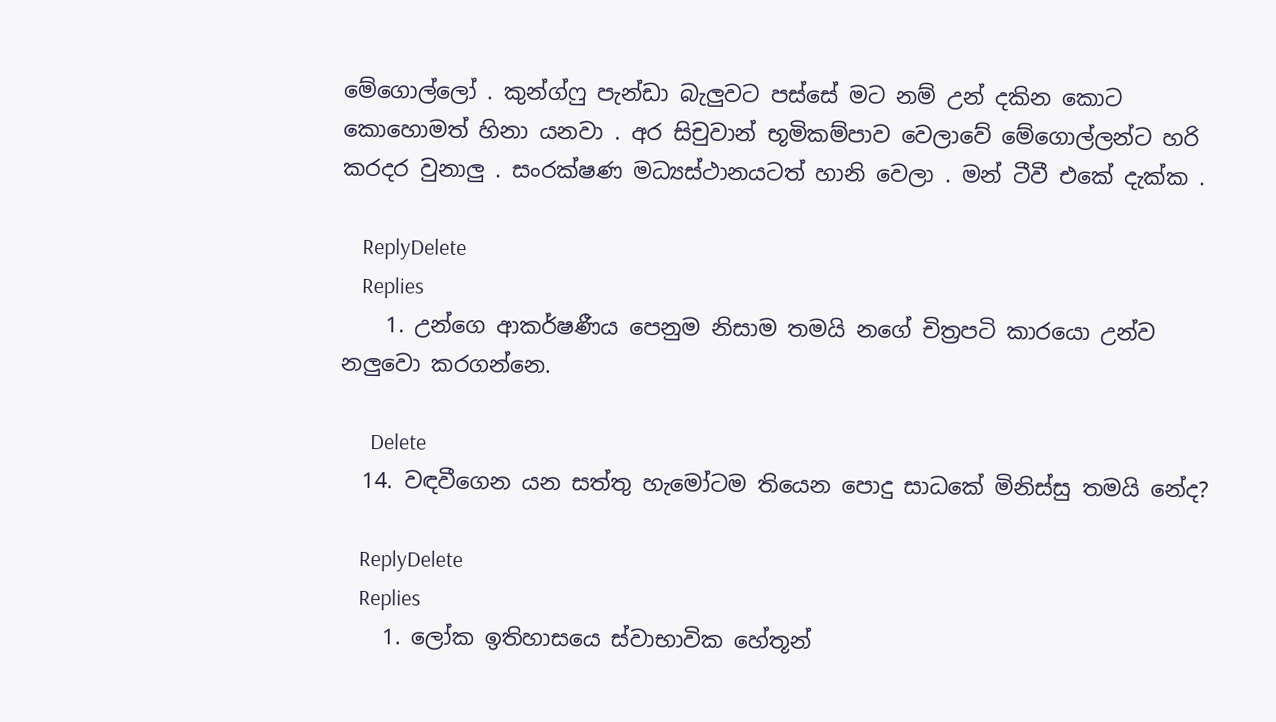මේගොල්ලෝ . කුන්ග්ෆු පැන්ඩා බැලුවට පස්සේ මට නම් උන් දකින කොට කොහොමත් හිනා යනවා . අර සිචුවාන් භූමිකම්පාව වෙලාවේ මේගොල්ලන්ට හරි කරදර වුනාලු . සංරක්ෂණ මධ්‍යස්ථානයටත් හානි වෙලා . මන් ටීවී එකේ දැක්ක .

    ReplyDelete
    Replies
    1. උන්ගෙ ආකර්ෂණීය පෙනුම නිසාම තමයි නගේ චිත්‍රපටි කාරයො උන්ව නලුවො කරගන්නෙ.

      Delete
  14. වඳවීගෙන යන සත්තු හැමෝටම තියෙන පොදු සාධකේ මිනිස්සු තමයි නේද?

    ReplyDelete
    Replies
    1. ලෝක ඉතිහාසයෙ ස්වාභාවික හේතූන්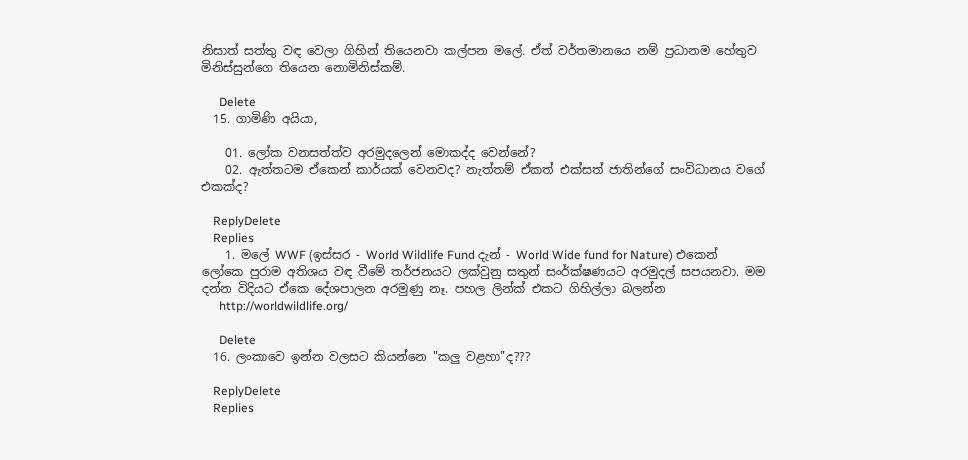නිසාත් සත්තු වඳ වෙලා ගිහින් තියෙනවා කල්පන මලේ. ඒත් වර්තමානයෙ නම් ප්‍රධානම හේතුව මිනිස්සුන්ගෙ තියෙන නොමිනිස්කම්.

      Delete
  15. ගාමිණි අයියා,

    01. ලෝක වනසත්ත්ව අරමුදලෙන් මොකද්ද වෙන්නේ?
    02. ඇත්තටම ඒකෙන් කාර්යක් වෙනවද? නැත්තම් ඒකත් එක්සත් ජාතින්ගේ සංවිධානය වගේ එකක්ද?

    ReplyDelete
    Replies
    1. මලේ WWF (ඉස්සර - World Wildlife Fund දැන් - World Wide fund for Nature) එකෙන් ලෝකෙ පුරාම අතිශය වඳ වීමේ තර්ජනයට ලක්වුනු සතුන් සංර්ක්ෂණයට අරමුදල් සපයනවා. මම දන්න විදියට ඒකෙ දේශපාලන අරමුණු නෑ. පහල ලින්ක් එකට ගිහිල්ලා බලන්න
      http://worldwildlife.org/

      Delete
  16. ලංකාවෙ ඉන්න වලසට කියන්නෙ "කලු වළහා"ද???

    ReplyDelete
    Replies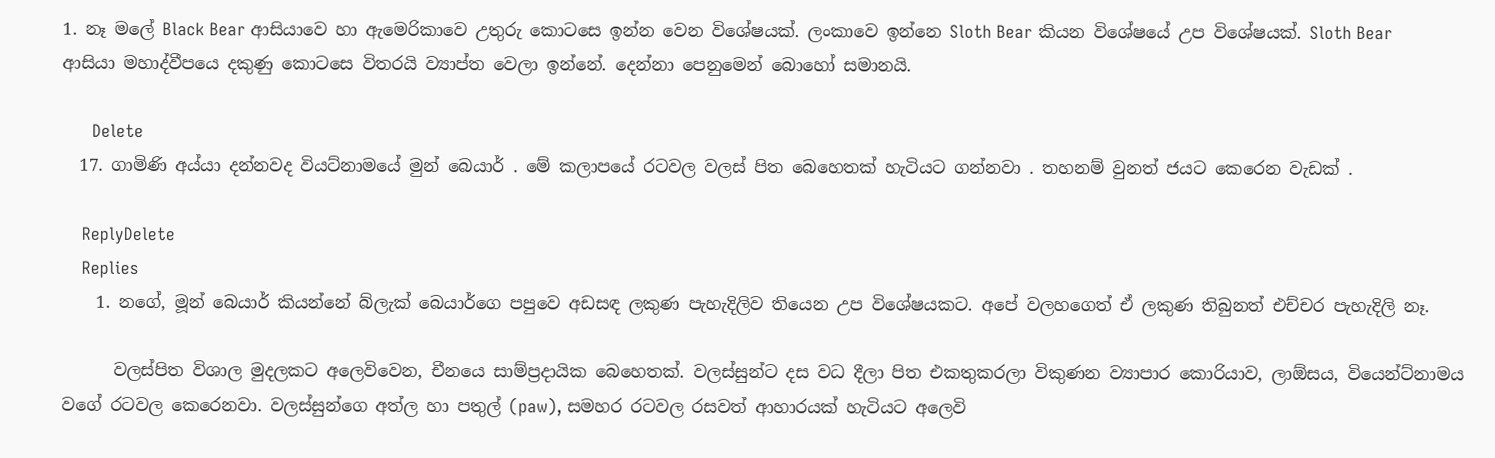1. නෑ මලේ Black Bear ආසියාවෙ හා ඇමෙරිකාවෙ උතුරු කොටසෙ ඉන්න වෙන විශේෂයක්. ලංකාවෙ ඉන්නෙ Sloth Bear කියන විශේෂයේ උප විශේෂයක්. Sloth Bear ආසියා මහාද්වීපයෙ දකුණු කොටසෙ විතරයි ව්‍යාප්ත වෙලා ඉන්නේ. දෙන්නා පෙනුමෙන් බොහෝ සමානයි.

      Delete
  17. ගාමිණි අය්යා දන්නවද වියට්නාමයේ මුන් බෙයාර් . මේ කලාපයේ රටවල වලස් පිත බෙහෙතක් හැටියට ගන්නවා . තහනම් වුනත් ජයට කෙරෙන වැඩක් .

    ReplyDelete
    Replies
    1. නගේ, මූන් බෙයාර් කියන්නේ බ්ලැක් බෙයාර්ගෙ පපුවෙ අඩසඳ ලකුණ පැහැදිලිව තියෙන උප විශේෂයකට. අපේ වලහගෙත් ඒ ලකුණ තිබුනත් එච්චර පැහැදිලි නෑ.

      වලස්පිත විශාල මුදලකට අලෙවිවෙන, චීනයෙ සාම්ප්‍රදායික බෙහෙතක්. වලස්සුන්ට දස වධ දීලා පිත එකතුකරලා විකුණන ව්‍යාපාර කොරියාව, ලාඕසය, වියෙන්ට්නාමය වගේ රටවල කෙරෙනවා. වලස්සුන්ගෙ අත්ල හා පතුල් (paw), සමහර රටවල රසවත් ආහාරයක් හැටියට අලෙවි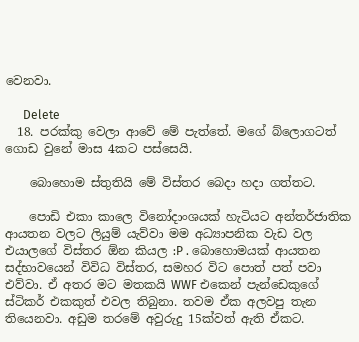වෙනවා.

      Delete
  18. පරක්කු වෙලා ආවේ මේ පැත්තේ. මගේ බ්ලොගටත් ගොඩ වුනේ මාස 4කට පස්සෙයි.

    බොහොම ස්තුතියි මේ විස්තර බෙදා හදා ගත්තට.

    පොඩි එකා කාලෙ විනෝදාංශයක් හැටියට අන්තර්ජාතික ආයතන වලට ලියුම් යැව්වා මම අධ්‍යාපනික වැඩ වල එයාලගේ විස්තර ඕන කියල :P . බොහොමයක් ආයතන සද්භාවයෙන් විවිධ විස්තර, සමහර විට පොත් පත් පවා එව්වා. ඒ අතර මට මතකයි WWF එකෙන් පැන්ඩෙකුගේ ස්ටිකර් එකකුත් එවල තිබුනා. තවම ඒක අලවපු තැන තියෙනවා. අඩුම තරමේ අවුරුදු 15ක්වත් ඇති ඒකට.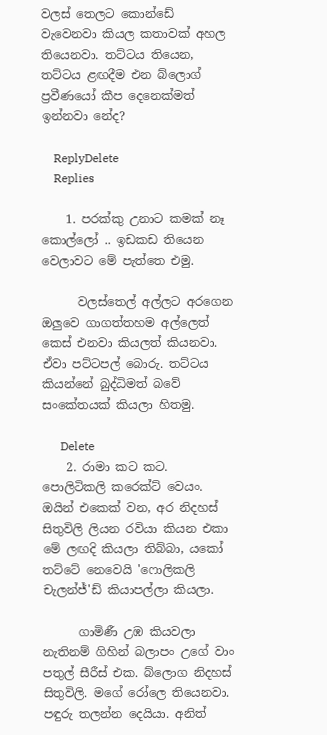වලස් තෙලට කොන්ඩේ වැවෙනවා කියල කතාවක් අහල තියෙනවා. තට්ටය තියෙන, තට්ටය ළඟදීම එන බ්ලොග් ප්‍රවීණයෝ කීප දෙනෙක්මත් ඉන්නවා නේද?

    ReplyDelete
    Replies

    1. පරක්කු උනාට කමක් නෑ කොල්ලෝ .. ඉඩකඩ තියෙන වෙලාවට මේ පැත්තෙ එමු.

      වලස්තෙල් අල්ලට අරගෙන ඔලුවෙ ගාගත්තහම අල්ලෙත් කෙස් එනවා කියලත් කියනවා. ඒවා පට්ටපල් බොරු. තට්ටය කියන්නේ බුද්ධිමත් බවේ සංකේතයක් කියලා හිතමු.

      Delete
    2. රාමා කට කට. පොලිටිකලි කරෙක්ට් වෙයං. ඔයින් එකෙක් වන, අර නිදහස් සිතුවිලි ලියන රවියා කියන එකා මේ ලඟදි කියලා තිබ්බා, යකෝ තට්ටේ නෙවෙයි 'ෆොලිකලි චැලන්ජ්'ඩ් කියාපල්ලා කියලා.

      ගාමිණී උඹ කියවලා නැතිනම් ගිහින් බලාපං උගේ වාං පතුල් සීරීස් එක. බ්ලොග නිදහස් සිතුවිලි. මගේ රෝලෙ තියෙනවා. පඳුරු තලන්න දෙයියා. අනිත්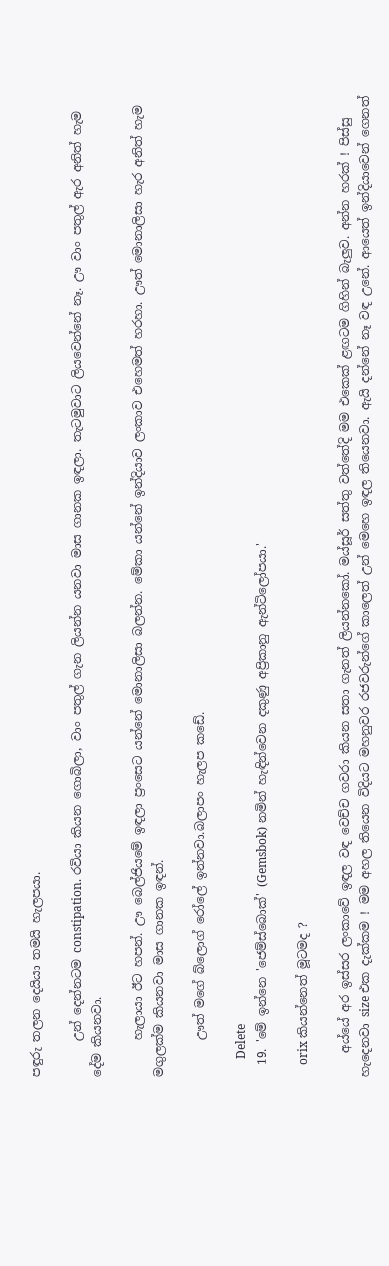පඳුරු තලන දෙයියා තමයි හැලපයා.

      උන් දෙන්නටම constipation. රවියා කියන ගොබිලා, වාං පතුල් ගැන ලියන්න යනවා මාස ගානක ඉඳලා. තැටමුවාට ලියවෙන්නේ නෑ. ඌ වාං පතුල් ඇර අනිත් හැම දේම කියනවා.

      හැලායා ඊට හපන්. ඌ බෙල්ජියමේ ඉඳලා ප්‍රංසෙට යන්නේ මොනාලිසා බලන්න. මේකා යන්නේ ඉන්දියාව ලංකාව එහෙමත් හරහා. ඌත් මොනාලිසා හැර අනිත් හැම මගුලක්ම කියනවා මාස ගානක ඉඳන්.

      ඌත් මගේ බ්ලොග් රෝලේ ඉන්නවා.බලාපං හැලප කඩේ.

      Delete
  19. 'මේ ඉන්නෙ 'ජෙම්ස්බොක්' (Gemsbok) නමින් හැඳින්වෙන දකුණු අප්‍රිකානු ඇන්ටිලෝපයා.'

    orix කියන්නෙත් මූටමද ?

    අය්යේ අර ඉස්සර ලංකාවේ ඉඳල වඳ වෙච්ච ගවරා කියන සතා ගැනත් ලියන්නකෝ. මය්සූර් සත්තු වත්තේදි මම එකෙක් ළඟටම ගිහින් බැලුව. අන්න හරක් ! පිස්සු හැදෙනවා size එක දැක්කම ! මම අහල තියෙන විදියට මහනුවර රජවරුන්ගේ කාලෙත් උන් මෙහෙ ඉඳල තියෙනවා. ඇයි දන්නේ නෑ වඳ උනේ. ආයෙත් ඉන්දියාවෙන් ගෙනත්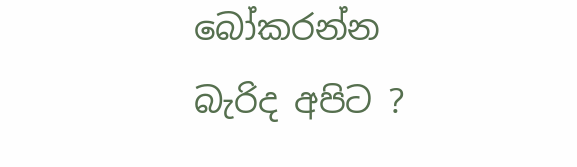බෝකරන්න බැරිද අපිට ?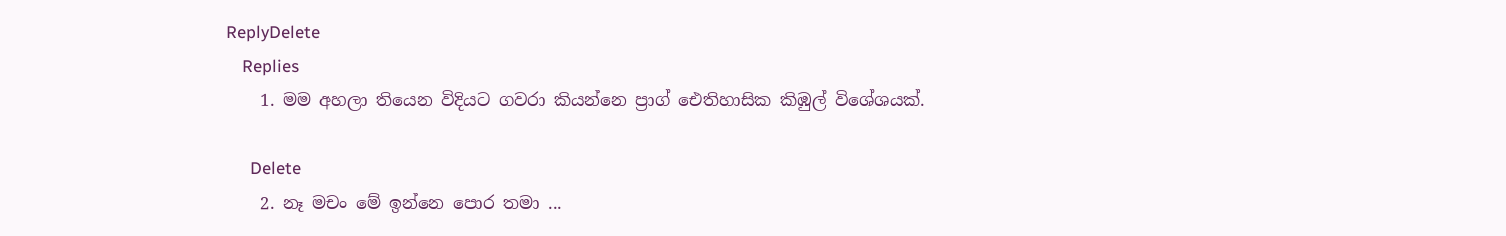ReplyDelete
    Replies
    1. මම අහලා තියෙන විදියට ගවරා කියන්නෙ ප්‍රාග් ඓතිහාසික කිඹුල් විශේශයක්.

      Delete
    2. නෑ මචං මේ ඉන්නෙ පොර තමා ...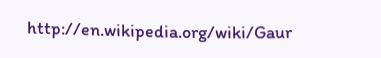http://en.wikipedia.org/wiki/Gaur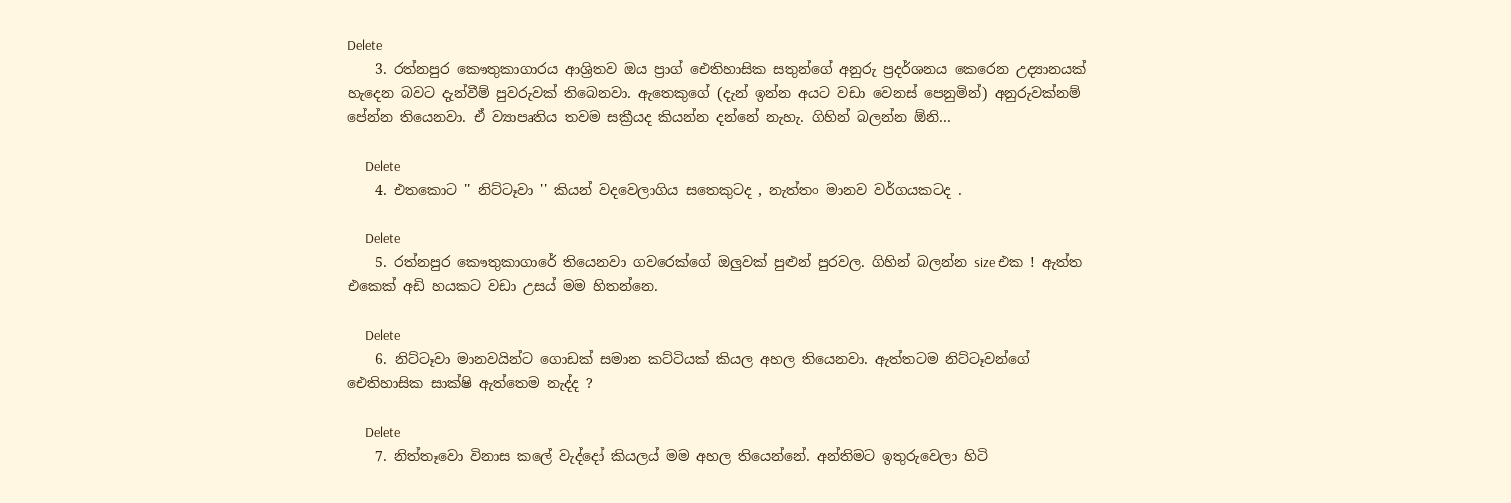Delete
    3. රත්නපුර කෞතුකාගාරය ආශ්‍රිතව ඔය ප්‍රාග් ඓතිහාසික සතුන්ගේ අනුරු ප්‍රදර්ශනය කෙරෙන උද්‍යානයක් හැදෙන බවට දැන්වීම් පුවරුවක් තිබෙනවා. ඇතෙකුගේ (දැන් ඉන්න අයට වඩා වෙනස් පෙනුමින්) අනුරුවක්නම් පේන්න තියෙනවා. ඒ ව්‍යාපෘතිය තවම සක්‍රීයද කියන්න දන්නේ නැහැ. ගිහින් බලන්න ඕනි...

      Delete
    4. එතකොට '' නිට්ටෑවා '' කියන් වදවෙලාගිය සතෙකුටද , නැත්තං මානව වර්ගයකටද .

      Delete
    5. රත්නපුර කෞතුකාගාරේ තියෙනවා ගවරෙක්ගේ ඔලුවක් පුළුන් පුරවල. ගිහින් බලන්න size එක ! ඇත්ත එකෙක් අඩි හයකට වඩා උසය් මම හිතන්නෙ.

      Delete
    6. නිට්ටෑවා මානවයින්ට ගොඩක් සමාන කට්ටියක් කියල අහල තියෙනවා. ඇත්තටම නිට්ටෑවන්ගේ ඓතිහාසික සාක්ෂි ඇත්තෙම නැද්ද ?

      Delete
    7. නිත්තෑවො විනාස කලේ වැද්දෝ කියලය් මම අහල තියෙන්නේ. අන්තිමට ඉතුරුවෙලා හිටි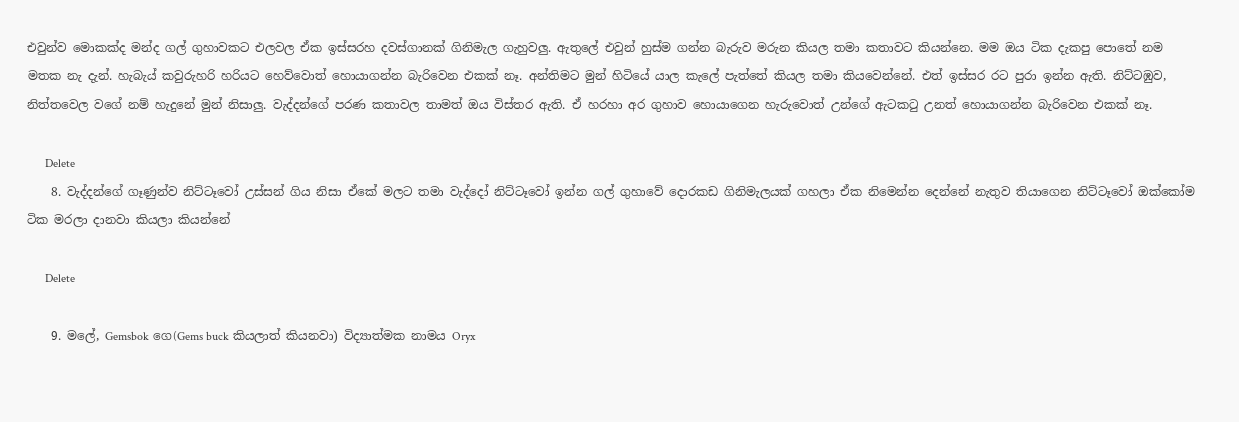එවුන්ව මොකක්ද මන්ද ගල් ගුහාවකට එලවල ඒක ඉස්සරහ දවස්ගානක් ගිනිමැල ගැහුවලු. ඇතුලේ එවුන් හුස්ම ගන්න බැරුව මරුන කියල තමා කතාවට කියන්නෙ. මම ඔය ටික දැකපු පොතේ නම මතක නැ දැන්. හැබැය් කවුරුහරි හරියට හෙව්වොත් හොයාගන්න බැරිවෙන එකක් නෑ. අන්තිමට මුන් හිටියේ යාල කැලේ පැත්තේ කියල තමා කියවෙන්නේ. එත් ඉස්සර රට පුරා ඉන්න ඇති. නිට්ටඹුව, නිත්තවෙල වගේ නම් හැදුනේ මුන් නිසාලු. වැද්දන්ගේ පරණ කතාවල තාමත් ඔය විස්තර ඇති. ඒ හරහා අර ගුහාව හොයාගෙන හැරුවොත් උන්ගේ ඇටකටු උනත් හොයාගන්න බැරිවෙන එකක් නෑ.

      Delete
    8. වැද්දන්ගේ ගෑණුන්ව නිට්ටෑවෝ උස්සන් ගිය නිසා ඒකේ මලට තමා වැද්දෝ නිට්ටෑවෝ ඉන්න ගල් ගුහාවේ දොරකඩ ගිනිමැලයක් ගහලා ඒක නිමෙන්න දෙන්නේ නැතුව තියාගෙන නිට්ටෑවෝ ඔක්කෝම ටික මරලා දානවා කියලා කියන්නේ

      Delete

    9. මලේ, Gemsbok ගෙ(Gems buck කියලාත් කියනවා) විද්‍යාත්මක නාමය Oryx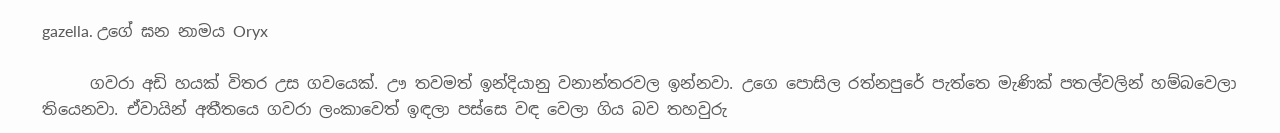gazella. උගේ ඝන නාමය Oryx

      ගවරා අඩි හයක් විතර උස ගවයෙක්. ඌ තවමත් ඉන්දියානු වනාන්තරවල ඉන්නවා. උගෙ පොසිල රත්නපුරේ පැත්තෙ මැණික් පතල්වලින් හම්බවෙලා තියෙනවා. ඒවායින් අතීතයෙ ගවරා ලංකාවෙත් ඉඳලා පස්සෙ වඳ වෙලා ගිය බව තහවුරු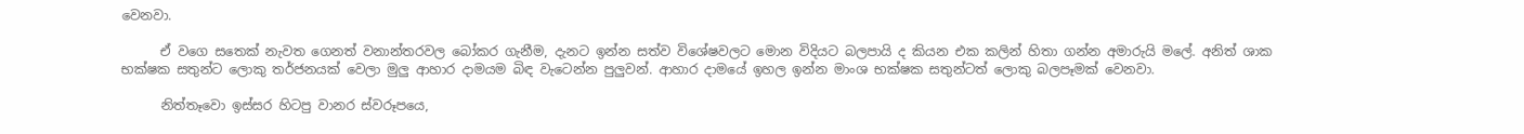වෙනවා.

      ඒ වගෙ සතෙක් නැවත ගෙනත් වනාන්තරවල බෝකර ගැනීම, දැනට ඉන්න සත්ව විශේෂවලට මොන විදියට බලපායි ද කියන එක කලින් හිතා ගන්න අමාරුයි මලේ. අනිත් ශාක භක්ෂක සතුන්ට ලොකු තර්ජනයක් වෙලා මුලු ආහාර දාමයම බිඳ වැටෙන්න පුලුවන්. ආහාර දාමයේ ඉහල ඉන්න මාංශ භක්ෂක සතුන්ටත් ලොකු බලපෑමක් වෙනවා.

      නිත්තෑවො ඉස්සර හිටපු වානර ස්වරූපයෙ,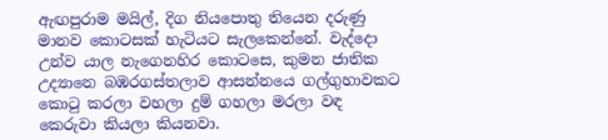ඇඟපුරාම මයිල්, දිග නියපොතු තියෙන දරුණු මානව කොටසක් හැටියට සැලකෙන්නේ. වැද්දො උන්ව යාල නැගෙනහිර කොටසෙ, කුමන ජාතික උද්‍යානෙ බඹරගස්තලාව ආසන්නයෙ ගල්ගුහාවකට කො‍ටු කරලා වහලා දුම් ගහලා මරලා වඳ කෙරුවා කියලා කියනවා.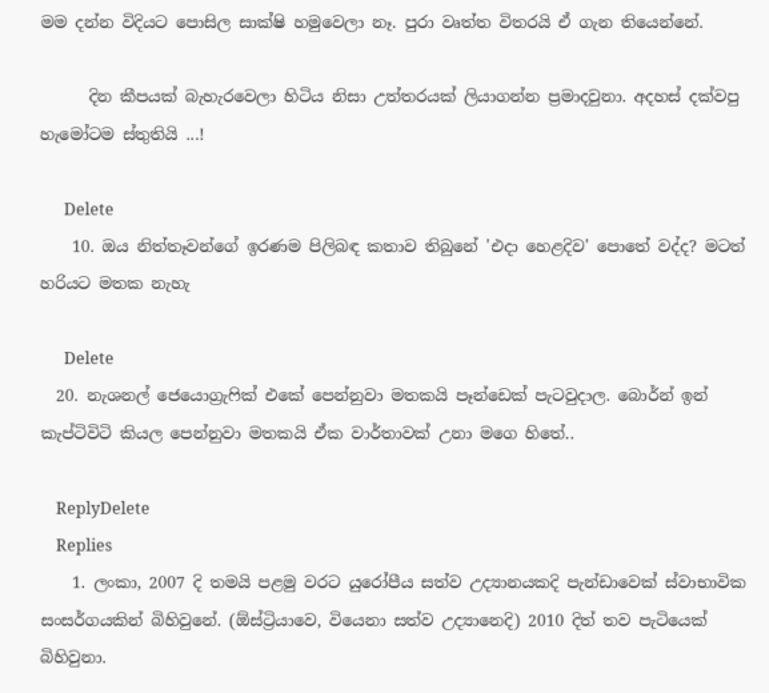මම දන්න විදියට පොසිල සාක්ෂි හමුවෙලා නෑ. පුරා වෘත්ත විතරයි ඒ ගැන තියෙන්නේ.

      දින කීපයක් බැහැරවෙලා හිටිය නිසා උත්තරයක් ලියාගන්න ප්‍රමාදවුනා. අදහස් දක්වපු හැමෝටම ස්තුතියි ...!

      Delete
    10. ඔය නිත්තෑවන්ගේ ඉරණම පිලිබඳ කතාව තිබුනේ 'එදා හෙළදිව' පොතේ වද්ද? මටත් හරියට මතක නැහැ

      Delete
  20. නැශනල් ජෙයොග්‍රැ‍ෆික් එකේ පෙන්නුවා මතකයි පෑන්ඩෙක් පැටවුදාල. බොර්න් ඉන් කැප්ටිවිටි කියල පෙන්නුවා මතකයි ඒක වාර්තාවක් උනා මගෙ හිතේ..

    ReplyDelete
    Replies
    1. ලංකා, 2007 දි තමයි පළමු වරට යුරෝපීය සත්ව උද්‍යානයකදි පැන්ඩාවෙක් ස්වාභාවික සංසර්ගයකින් බිහිවුනේ. (ඕස්ට්‍රියාවෙ, වියෙනා සත්ව උද්‍යානෙදි) 2010 දිත් තව පැටියෙක් බිහිවුනා.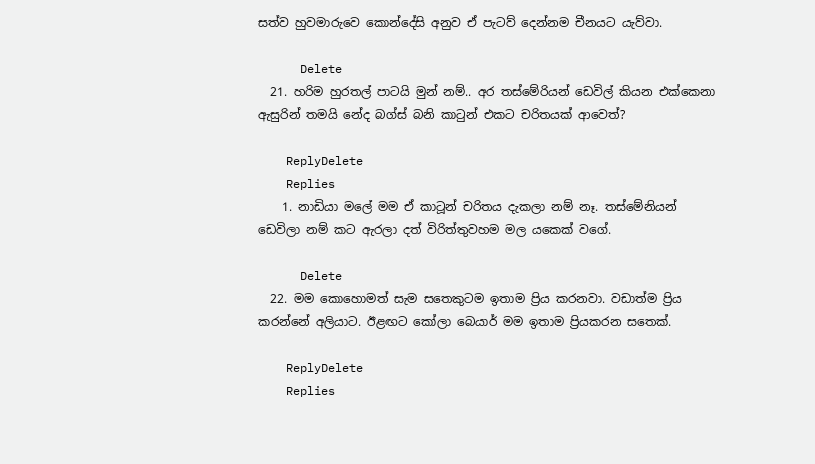සත්ව හුවමාරුවෙ කොන්දේසි අනුව ඒ පැටව් දෙන්නම චීනයට යැව්වා.

      Delete
  21. හරිම හුරතල් පාටයි මුන් නම්.. අර තස්මේරියන් ඩෙවිල් කියන එක්කෙනා ඇසුරින් තමයි නේද බග්ස් බනි කාටුන් එකට චරිතයක් ආවෙත්?

    ReplyDelete
    Replies
    1. නාඩියා මලේ මම ඒ කාටූන් චරිතය දැකලා නම් නෑ. තස්මේනියන් ඩෙවිලා නම් කට ඇරලා දත් විරිත්තුවහම මල යකෙක් වගේ.

      Delete
  22. මම කොහොමත් සැම සතෙකුටම ඉතාම ප්‍රිය කරනවා. වඩාත්ම ප්‍රිය කරන්නේ අලියාට. ඊළඟට කෝලා බෙයාර් මම ඉතාම ප්‍රියකරන සතෙක්.

    ReplyDelete
    Replies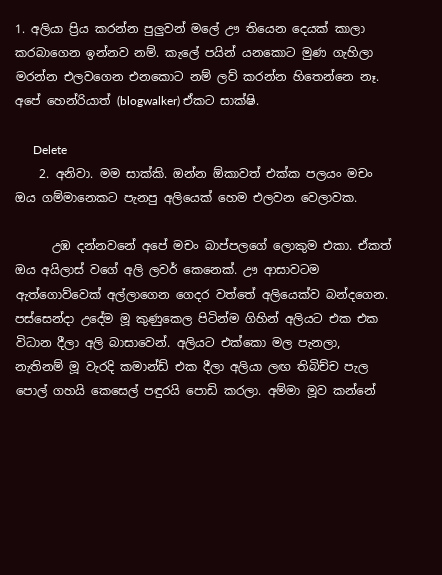1. අලියා ප්‍රිය කරන්න පුලුවන් මලේ ඌ තියෙන දෙයක් කාලා කරබාගෙන ඉන්නව නම්. කැලේ පයින් යනකොට මුණ ගැහිලා මරන්න එලවගෙන එනකොට නම් ලව් කරන්න හිතෙන්නෙ නෑ. අපේ හෙන්රියාත් (blogwalker) ඒකට සාක්ෂි.

      Delete
    2. අනිවා. මම සාක්කි. ඔන්න ඕකාවත් එක්ක පලයං මචං ඔය ගම්මානෙකට පැනපු අලියෙක් හෙම එලවන වෙලාවක.

      උඹ දන්නවනේ අපේ මචං බාප්පලගේ ලොකුම එකා. ඒකත් ඔය අයිලාස් වගේ අලි ලවර් කෙනෙක්. ඌ ආසාවටම ඇත්ගොව්වෙක් අල්ලාගෙන ගෙදර වත්තේ අලියෙක්ව බන්දගෙන. පස්සෙන්දා උදේම මූ කුණුකෙල පිටින්ම ගිහින් අලියට එක එක විධාන දීලා අලි බාසාවෙන්. අලියට එක්කො මල පැනලා, නැතිනම් මූ වැරදි කමාන්ඩ් එක දීලා අලියා ලඟ තිබිච්ච පැල පොල් ගහයි කෙසෙල් පඳුරයි පොඩි කරලා. අම්මා මූව කන්නේ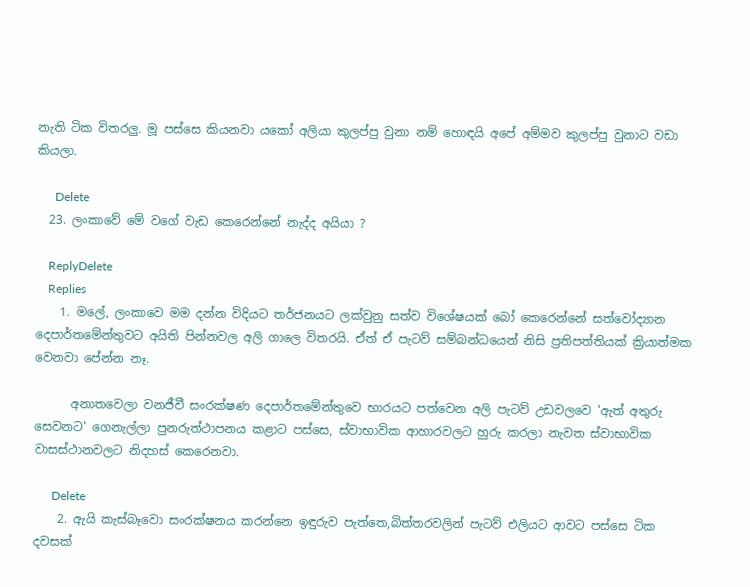නැති ටික විතරලු. මූ පස්සෙ කියනවා යකෝ අලියා කුලප්පු වුනා නම් හොඳයි අපේ අම්මව කුලප්පු වුනාට වඩා කියලා.

      Delete
  23. ලංකාවේ මේ වගේ වැඩ කෙරෙන්නේ නැද්ද අයියා ?

    ReplyDelete
    Replies
    1. මලේ, ලංකාවෙ මම දන්න විදියට තර්ජනයට ලක්වුනු සත්ව විශේෂයක් බෝ කෙරෙන්නේ සත්වෝද්‍යාන දෙපාර්තමේන්තුවට අයිති පින්නවල අලි ගාලෙ විතරයි. ඒත් ඒ පැටව් සම්බන්ධයෙන් නිසි ප්‍රතිපත්තියක් ක්‍රියාත්මක වෙනවා පේන්න නෑ.

      අනාතවෙලා වනජීවී සංරක්ෂණ දෙපාර්තමේන්තුවෙ භාරයට පත්වෙන අලි පැටව් උඩවලවෙ 'ඇත් අතුරු සෙවනට' ගෙනැල්ලා පුනරුත්ථාපනය කළාට පස්සෙ, ස්වාභාවික ආහාරවලට හුරු කරලා නැවත ස්වාභාවික වාසස්ථානවලට නිදහස් කෙරෙනවා.

      Delete
    2. ඇයි කැස්බෑවො සංරක්ෂනය කරන්නෙ ඉඳුරුව පැත්තෙ,බිත්තරවලින් පැටව් එලියට ආවට පස්සෙ ටික දවසක්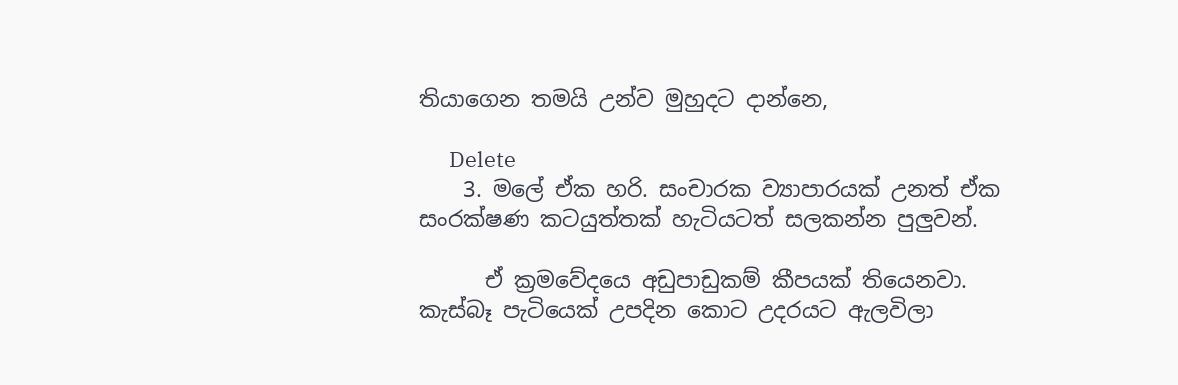තියාගෙන තමයි උන්ව මුහුදට දාන්නෙ,

      Delete
    3. මලේ ඒක හරි. සංචාරක ව්‍යාපාරයක් උනත් ඒක සංරක්ෂණ කටයුත්තක් හැටියටත් සලකන්න පුලුවන්.

      ඒ ක්‍රමවේදයෙ අඩුපාඩුකම් කීපයක් තියෙනවා. කැස්බෑ පැටියෙක් උපදින කොට උදරයට ඇලවිලා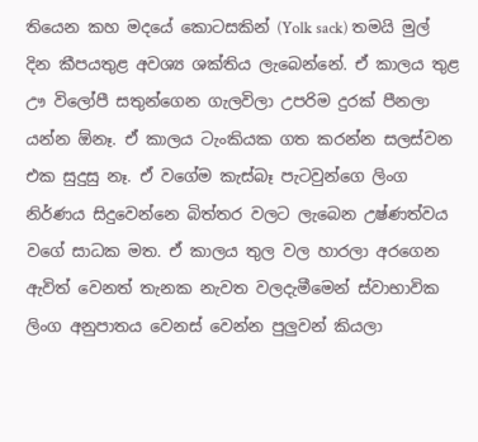තියෙන කහ මදයේ කොටසකින් (Yolk sack) තමයි මුල් දින කීපයතුළ අවශ්‍ය ශක්තිය ලැබෙන්නේ. ඒ කාලය තුළ ඌ විලෝපී සතුන්ගෙන ගැලවිලා උපරිම දුරක් පීනලා යන්න ඕනෑ. ඒ කාලය ටැංකියක ගත කරන්න සලස්වන එක සුදුසු නෑ. ඒ වගේම කැස්බෑ පැටවුන්ගෙ ලිංග නිර්ණය සිදුවෙන්නෙ බිත්තර වලට ලැබෙන උෂ්ණත්වය වගේ සාධක මත. ඒ කාලය තුල වල හාරලා අරගෙන ඇවිත් වෙනත් තැනක නැවත වලදැමීමෙන් ස්වාභාවික ලිංග අනුපාතය වෙනස් වෙන්න පුලුවන් කියලා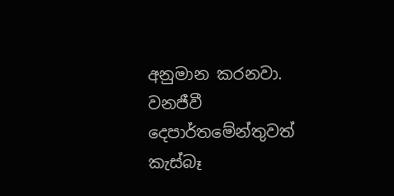අනුමාන කරනවා. වනජීවී දෙපාර්තමේන්තුවත් කැස්බෑ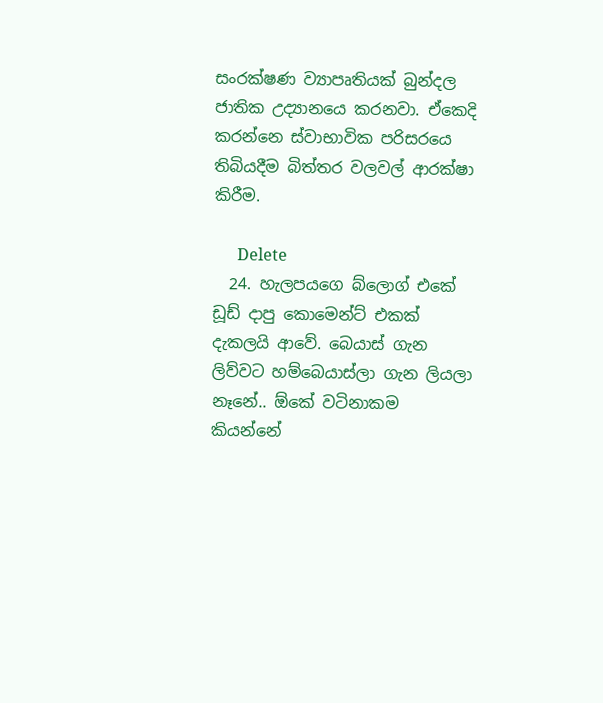සංරක්ෂණ ව්‍යාපෘතියක් බුන්දල ජාතික උද්‍යානයෙ කරනවා. ඒකෙදි කරන්නෙ ස්වාභාවික පරිසරයෙ තිබියදීම බිත්තර වලවල් ආරක්ෂා කිරීම.

      Delete
  24. හැලපයගෙ බ්ලොග් එකේ ඩූඩ් දාපු කොමෙන්ට් එකක් දැකලයි ආවේ. බෙයාස් ගැන ලිව්වට හම්බෙයාස්ලා ගැන ලියලා නෑනේ.. ඕකේ වටිනාකම කියන්නේ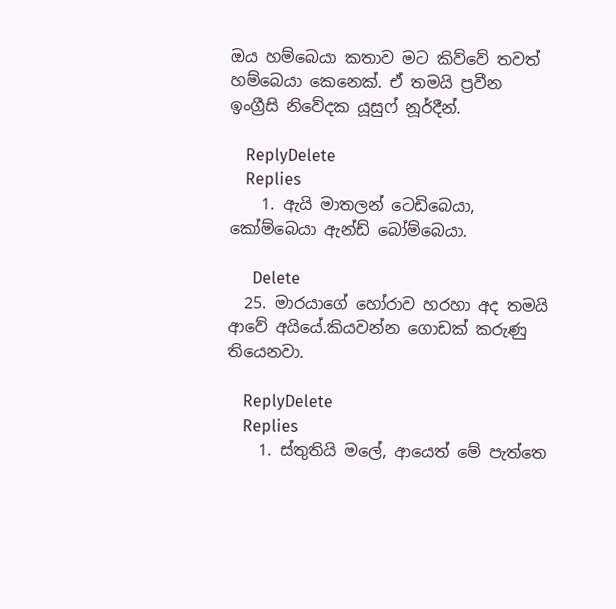ඔය හම්බෙයා කතාව මට කිව්වේ තවත් හම්බෙයා කෙනෙක්. ඒ තමයි ප්‍රවීන ඉංග්‍රීසි නිවේදක යූසුෆ් නූර්දීන්.

    ReplyDelete
    Replies
    1. ඇයි මාතලන් ටෙඩිබෙයා, කෝම්බෙයා ඇන්ඩ් බෝම්බෙයා.

      Delete
  25. මාරයාගේ හෝරාව හරහා අද තමයි ආවේ අයියේ.කියවන්න ගොඩක් කරුණු තියෙනවා.

    ReplyDelete
    Replies
    1. ස්තුතියි මලේ, ආයෙත් මේ පැත්තෙ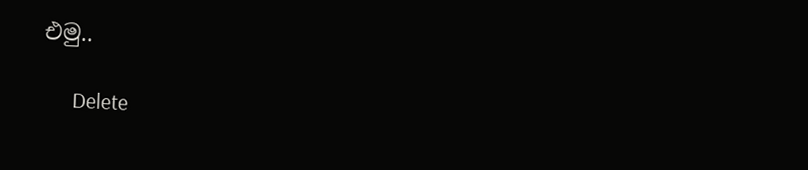එමු..

      Delete